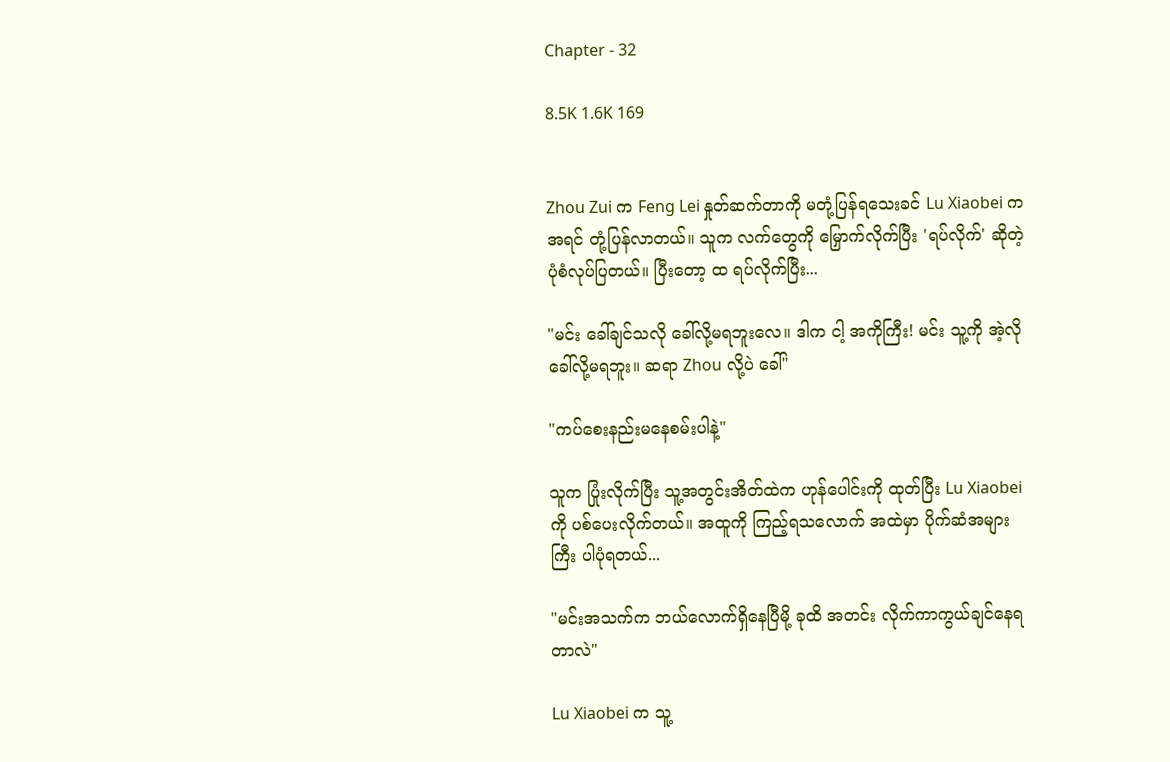Chapter - 32

8.5K 1.6K 169


Zhou Zui က Feng Lei နှုတ်ဆက်တာကို မတုံ့ပြန်ရသေးခင် Lu Xiaobei က အရင် တုံ့ပြန်လာတယ်။ သူက လက်တွေကို မြှောက်လိုက်ပြီး 'ရပ်လိုက်' ဆိုတဲ့ ပုံစံလုပ်ပြတယ်။ ပြီးတော့ ထ ရပ်လိုက်ပြီး...

"မင်း ခေါ်ချင်သလို ခေါ်လို့မရဘူးလေ။ ဒါက ငါ့ အကိုကြီး! မင်း သူ့ကို အဲ့လိုခေါ်လို့မရဘူး။ ဆရာ Zhou လို့ပဲ ခေါ်"

"ကပ်စေးနည်းမနေစမ်းပါနဲ့"

သူက ပြုံးလိုက်ပြီး သူ့အတွင်းအိတ်ထဲက ဟုန်ပေါင်းကို ထုတ်ပြီး Lu Xiaobei ကို ပစ်ပေးလိုက်တယ်။ အထူကို ကြည့်ရသလောက် အထဲမှာ ပိုက်ဆံအများကြီး ပါပုံရတယ်...

"မင်းအသက်က ဘယ်လောက်ရှိနေပြီမို့ ခုထိ အတင်း လိုက်ကာကွယ်ချင်နေရတာလဲ"

Lu Xiaobei က သူ့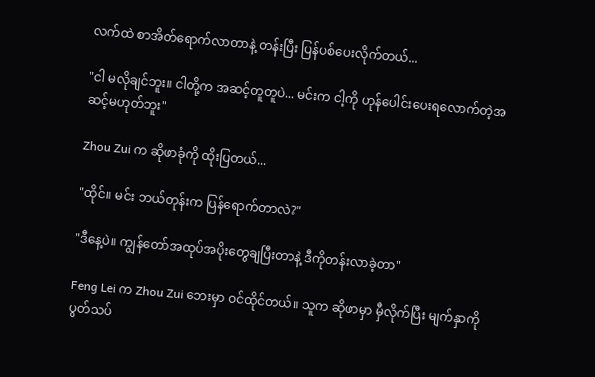လက်ထဲ စာအိတ်ရောက်လာတာနဲ့ တန်းပြီး ပြန်ပစ်ပေးလိုက်တယ်...

"ငါ မလိုချင်ဘူး။ ငါတို့က အဆင့်တူတူပဲ... မင်းက ငါ့ကို ဟုန်ပေါင်းပေးရလောက်တဲ့အဆင့်မဟုတ်ဘူး"

Zhou Zui က ဆိုဖာခုံကို ထိုးပြတယ်...

"ထိုင်။ မင်း ဘယ်တုန်းက ပြန်ရောက်တာလဲ?"

"ဒီနေ့ပဲ။ ကျွန်တော်အထုပ်အပိုးတွေချပြီးတာနဲ့ ဒီကိုတန်းလာခဲ့တာ"

Feng Lei က Zhou Zui ဘေးမှာ ဝင်ထိုင်တယ်။ သူက ဆိုဖာမှာ မှီလိုက်ပြီး မျက်နှာကို ပွတ်သပ်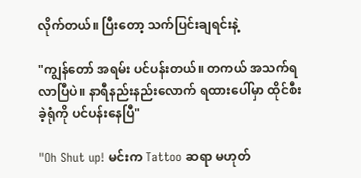လိုက်တယ်။ ပြီးတော့ သက်ပြင်းချရင်းနဲ့

"ကျွန်တော် အရမ်း ပင်ပန်းတယ်။ တကယ် အသက်ရလာပြီပဲ။ နာရီနည်းနည်းလောက် ရထားပေါ်မှာ ထိုင်စီးခဲ့ရုံကို ပင်ပန်းနေပြီ"

"Oh Shut up! မင်းက Tattoo ဆရာ မဟုတ်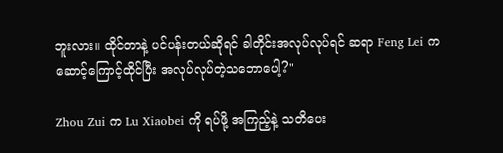ဘူးလား။ ထိုင်တာနဲ့ ပင်ပန်းတယ်ဆိုရင် ခါတိုင်းအလုပ်လုပ်ရင် ဆရာ Feng Lei က ဆောင့်ကြောင့်ထိုင်ပြီး အလုပ်လုပ်တဲ့သဘောပေါ့?"

Zhou Zui က Lu Xiaobei ကို ရပ်ဖို့ အကြည့်နဲ့ သတိပေး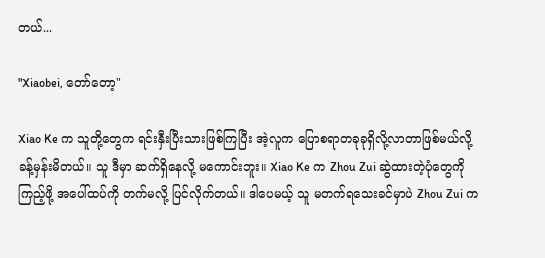တယ်...

"Xiaobei, တော်တော့"

Xiao Ke က သူတို့တွေက ရင်းနှီးပြီးသားဖြစ်ကြပြီး အဲ့လူက ပြောစရာတခုခုရှိလို့လာတာဖြစ်မယ်လို့ ခန့်မှန်းမိတယ်။ သူ ဒီမှာ ဆက်ရှိနေလို့ မကောင်းဘူး။ Xiao Ke က Zhou Zui ဆွဲထားတဲ့ပုံတွေကို ကြည့်ဖို့ အပေါ်ထပ်ကို တက်မလို့ ပြင်လိုက်တယ်။ ဒါပေမယ့် သူ မတက်ရသေးခင်မှာပဲ Zhou Zui က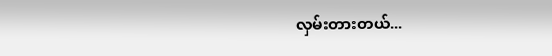လှမ်းတားတယ်...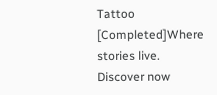Tattoo [Completed]Where stories live. Discover now